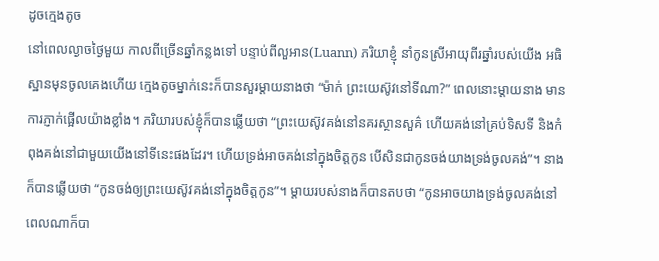ដូចក្មេងតូច
នៅពេលល្ងាចថ្ងៃមួយ កាលពីច្រើនឆ្នាំកន្លងទៅ បន្ទាប់ពីលួអាន(Luann) ភរិយាខ្ញុំ នាំកូនស្រីអាយុពីរឆ្នាំរបស់យើង អធិស្ឋានមុនចូលគេងហើយ ក្មេងតូចម្នាក់នេះក៏បានសួរម្តាយនាងថា “ម៉ាក់ ព្រះយេស៊ូវនៅទីណា?” ពេលនោះម្តាយនាង មានការភ្ញាក់ផ្អើលយ៉ាងខ្លាំង។ ភរិយារបស់ខ្ញុំក៏បានឆ្លើយថា “ព្រះយេស៊ូវគង់នៅនគរស្ថានសួគ៌ ហើយគង់នៅគ្រប់ទិសទី និងកំពុងគង់នៅជាមួយយើងនៅទីនេះផងដែរ។ ហើយទ្រង់អាចគង់នៅក្នុងចិត្តកូន បើសិនជាកូនចង់យាងទ្រង់ចូលគង់”។ នាងក៏បានឆ្លើយថា “កូនចង់ឲ្យព្រះយេស៊ូវគង់នៅក្នុងចិត្តកូន”។ ម្តាយរបស់នាងក៏បានតបថា “កូនអាចយាងទ្រង់ចូលគង់នៅពេលណាក៏បា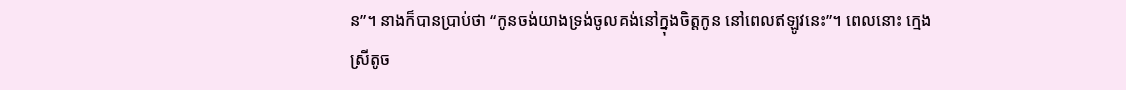ន”។ នាងក៏បានប្រាប់ថា “កូនចង់យាងទ្រង់ចូលគង់នៅក្នុងចិត្តកូន នៅពេលឥឡូវនេះ”។ ពេលនោះ ក្មេងស្រីតូច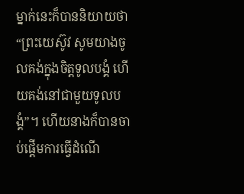ម្នាក់នេះក៏បាននិយាយថា “ព្រះយេស៊ូវ សូមយាងចូលគង់ក្នុងចិត្តទូលបង្គំ ហើយគង់នៅជាមួយទូលបង្គំ”។ ហើយនាងក៏បានចាប់ផ្តើមការធ្វើដំណើ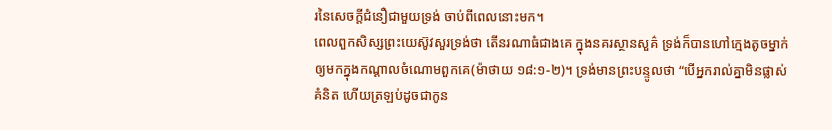រនៃសេចក្តីជំនឿជាមួយទ្រង់ ចាប់ពីពេលនោះមក។
ពេលពួកសិស្សព្រះយេស៊ូវសួរទ្រង់ថា តើនរណាធំជាងគេ ក្នុងនគរស្ថានសួគ៌ ទ្រង់ក៏បានហៅក្មេងតូចម្នាក់ ឲ្យមកក្នុងកណ្តាលចំណោមពួកគេ(ម៉ាថាយ ១៨:១-២)។ ទ្រង់មានព្រះបន្ទូលថា “បើអ្នករាល់គ្នាមិនផ្លាស់គំនិត ហើយត្រឡប់ដូចជាកូន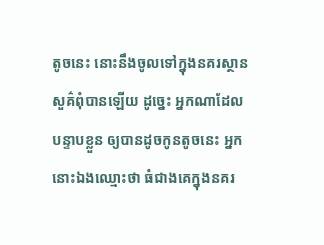តូចនេះ នោះនឹងចូលទៅក្នុងនគរស្ថានសួគ៌ពុំបានឡើយ ដូច្នេះ អ្នកណាដែលបន្ទាបខ្លួន ឲ្យបានដូចកូនតូចនេះ អ្នកនោះឯងឈ្មោះថា ធំជាងគេក្នុងនគរ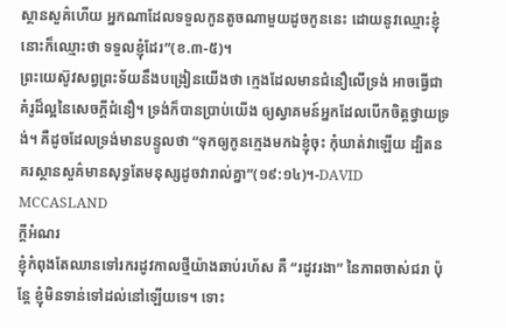ស្ថានសួគ៌ហើយ អ្នកណាដែលទទួលកូនតូចណាមួយដូចកូននេះ ដោយនូវឈ្មោះខ្ញុំ នោះក៏ឈ្មោះថា ទទួលខ្ញុំដែរ”(ខ.៣-៥)។
ព្រះយេស៊ូវសព្វព្រះទ័យនឹងបង្រៀនយើងថា ក្មេងដែលមានជំនឿលើទ្រង់ អាចធ្វើជាគំរូដ៏ល្អនៃសេចក្តីជំនឿ។ ទ្រង់ក៏បានប្រាប់យើង ឲ្យស្វាគមន៍អ្នកដែលបើកចិត្តថ្វាយទ្រង់។ គឺដូចដែលទ្រង់មានបន្ទូលថា “ទុកឲ្យកូនក្មេងមកឯខ្ញុំចុះ កុំឃាត់វាឡើយ ដ្បិតនគរស្ថានសួគ៌មានសុទ្ធតែមនុស្សដូចវារាល់គ្នា”(១៩:១៤)។-DAVID MCCASLAND
ក្តីអំណរ
ខ្ញុំកំពុងតែឈានទៅរករដូវកាលថ្មីយ៉ាងឆាប់រហ័ស គឺ “រដូវរងា” នៃភាពចាស់ជរា ប៉ុន្តែ ខ្ញុំមិនទាន់ទៅដល់នៅឡើយទេ។ ទោះ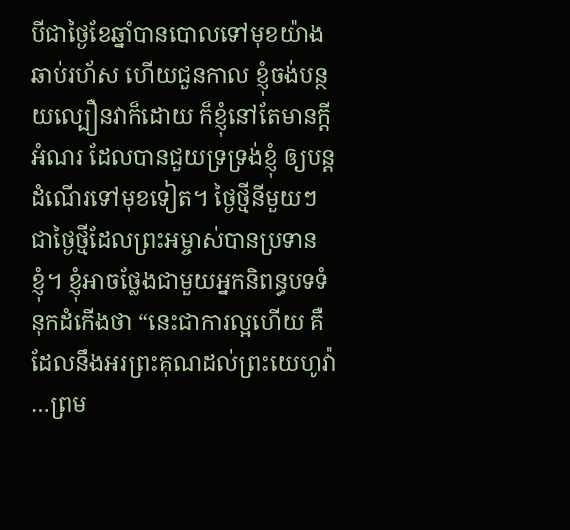បីជាថ្ងៃខែឆ្នាំបានបោលទៅមុខយ៉ាងឆាប់រហ័ស ហើយជួនកាល ខ្ញុំចង់បន្ថយល្បឿនវាក៏ដោយ ក៏ខ្ញុំនៅតែមានក្តីអំណរ ដែលបានជួយទ្រទ្រង់ខ្ញុំ ឲ្យបន្តដំណើរទៅមុខទៀត។ ថ្ងៃថ្មីនីមួយៗ ជាថ្ងៃថ្មីដែលព្រះអម្ចាស់បានប្រទានខ្ញុំ។ ខ្ញុំអាចថ្លែងជាមួយអ្នកនិពន្ធបទទំនុកដំកើងថា “នេះជាការល្អហើយ គឺដែលនឹងអរព្រះគុណដល់ព្រះយេហូវ៉ា …ព្រម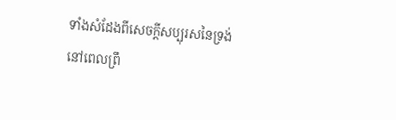ទាំងសំដែងពីសេចក្តីសប្បុរសនៃទ្រង់នៅពេលព្រឹ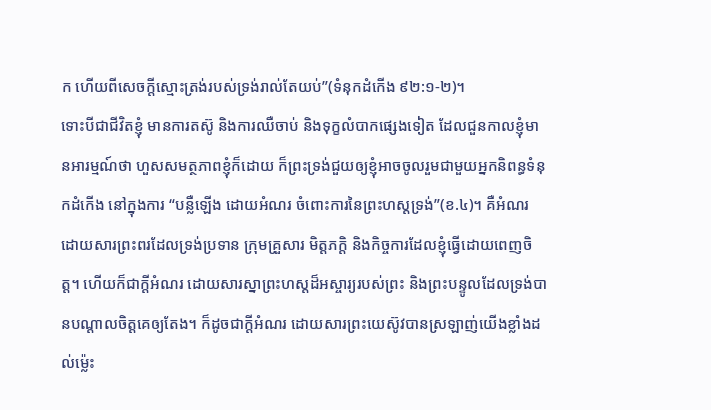ក ហើយពីសេចក្តីស្មោះត្រង់របស់ទ្រង់រាល់តែយប់”(ទំនុកដំកើង ៩២:១-២)។
ទោះបីជាជីវិតខ្ញុំ មានការតស៊ូ និងការឈឺចាប់ និងទុក្ខលំបាកផ្សេងទៀត ដែលជួនកាលខ្ញុំមានអារម្មណ៍ថា ហួសសមត្ថភាពខ្ញុំក៏ដោយ ក៏ព្រះទ្រង់ជួយឲ្យខ្ញុំអាចចូលរួមជាមួយអ្នកនិពន្ធទំនុកដំកើង នៅក្នុងការ “បន្លឺឡើង ដោយអំណរ ចំពោះការនៃព្រះហស្តទ្រង់”(ខ.៤)។ គឺអំណរ ដោយសារព្រះពរដែលទ្រង់ប្រទាន ក្រុមគ្រួសារ មិត្តភក្តិ និងកិច្ចការដែលខ្ញុំធ្វើដោយពេញចិត្ត។ ហើយក៏ជាក្តីអំណរ ដោយសារស្នាព្រះហស្តដ៏អស្ចារ្យរបស់ព្រះ និងព្រះបន្ទូលដែលទ្រង់បានបណ្តាលចិត្តគេឲ្យតែង។ ក៏ដូចជាក្តីអំណរ ដោយសារព្រះយេស៊ូវបានស្រឡាញ់យើងខ្លាំងដល់ម្ល៉េះ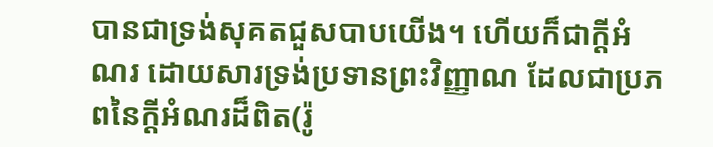បានជាទ្រង់សុគតជួសបាបយើង។ ហើយក៏ជាក្តីអំណរ ដោយសារទ្រង់ប្រទានព្រះវិញ្ញាណ ដែលជាប្រភពនៃក្តីអំណរដ៏ពិត(រ៉ូ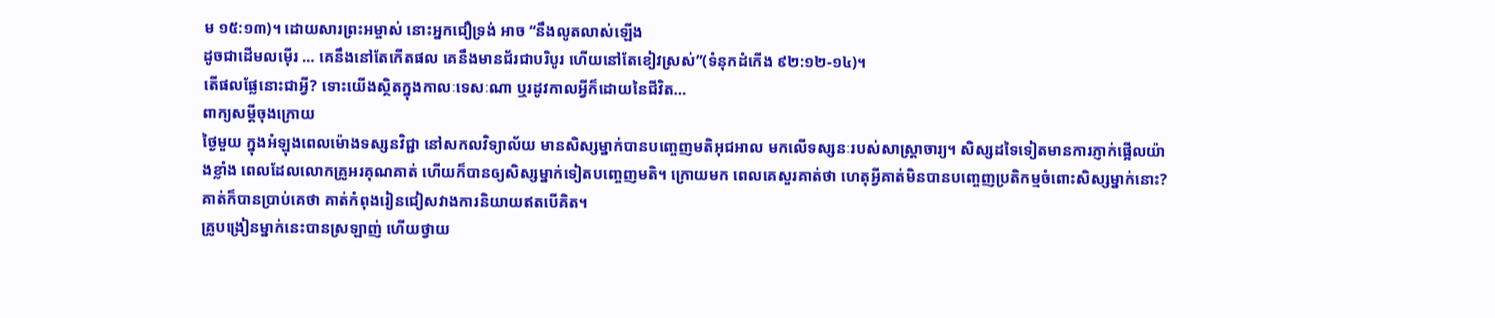ម ១៥:១៣)។ ដោយសារព្រះអម្ចាស់ នោះអ្នកជឿទ្រង់ អាច “នឹងលូតលាស់ឡើង
ដូចជាដើមលម៉ើរ … គេនឹងនៅតែកើតផល គេនឹងមានជ័រជាបរិបូរ ហើយនៅតែខៀវស្រស់”(ទំនុកដំកើង ៩២:១២-១៤)។
តើផលផ្លែនោះជាអ្វី? ទោះយើងស្ថិតក្នុងកាលៈទេសៈណា ឬរដូវកាលអ្វីក៏ដោយនៃជីវិត…
ពាក្យសម្តីចុងក្រោយ
ថ្ងៃមួយ ក្នុងអំឡុងពេលម៉ោងទស្សនវិជ្ជា នៅសកលវិទ្យាល័យ មានសិស្សម្នាក់បានបញ្ចេញមតិអុជអាល មកលើទស្សនៈរបស់សាស្រ្តាចារ្យ។ សិស្សដទៃទៀតមានការភ្ញាក់ផ្អើលយ៉ាងខ្លាំង ពេលដែលលោកគ្រូអរគុណគាត់ ហើយក៏បានឲ្យសិស្សម្នាក់ទៀតបញ្ចេញមតិ។ ក្រោយមក ពេលគេសួរគាត់ថា ហេតុអ្វីគាត់មិនបានបញ្ចេញប្រតិកម្មចំពោះសិស្សម្នាក់នោះ? គាត់ក៏បានប្រាប់គេថា គាត់កំពុងរៀនជៀសវាងការនិយាយឥតបើគិត។
គ្រូបង្រៀនម្នាក់នេះបានស្រឡាញ់ ហើយថ្វាយ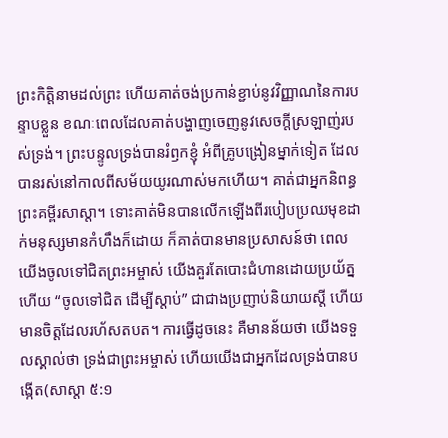ព្រះកិត្តិនាមដល់ព្រះ ហើយគាត់ចង់ប្រកាន់ខ្ជាប់នូវវិញ្ញាណនៃការបន្ទាបខ្លួន ខណៈពេលដែលគាត់បង្ហាញចេញនូវសេចក្តីស្រឡាញ់របស់ទ្រង់។ ព្រះបន្ទូលទ្រង់បានរំឭកខ្ញុំ អំពីគ្រូបង្រៀនម្នាក់ទៀត ដែលបានរស់នៅកាលពីសម័យយូរណាស់មកហើយ។ គាត់ជាអ្នកនិពន្ធព្រះគម្ពីរសាស្តា។ ទោះគាត់មិនបានលើកឡើងពីរបៀបប្រឈមុខដាក់មនុស្សមានកំហឹងក៏ដោយ ក៏គាត់បានមានប្រសាសន៍ថា ពេលយើងចូលទៅជិតព្រះអម្ចាស់ យើងគួរតែបោះជំហានដោយប្រយ័ត្ន ហើយ “ចូលទៅជិត ដើម្បីស្តាប់” ជាជាងប្រញាប់និយាយស្តី ហើយមានចិត្តដែលរហ័សតបត។ ការធ្វើដូចនេះ គឺមានន័យថា យើងទទួលស្គាល់ថា ទ្រង់ជាព្រះអម្ចាស់ ហើយយើងជាអ្នកដែលទ្រង់បានបង្កើត(សាស្តា ៥:១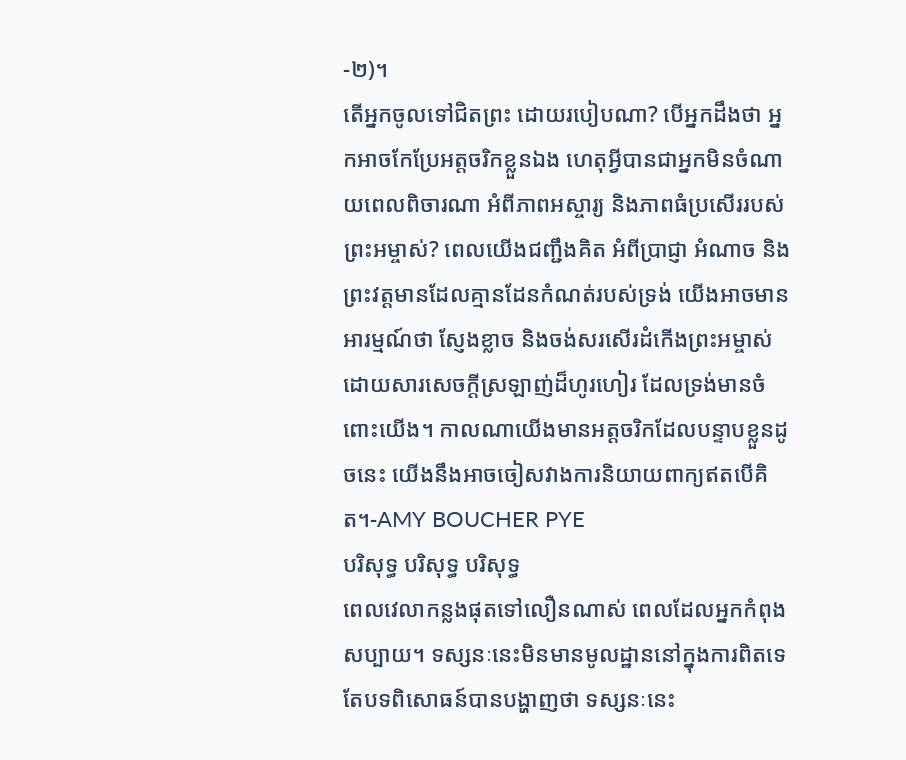-២)។
តើអ្នកចូលទៅជិតព្រះ ដោយរបៀបណា? បើអ្នកដឹងថា អ្នកអាចកែប្រែអត្តចរិកខ្លួនឯង ហេតុអ្វីបានជាអ្នកមិនចំណាយពេលពិចារណា អំពីភាពអស្ចារ្យ និងភាពធំប្រសើររបស់ព្រះអម្ចាស់? ពេលយើងជញ្ជឹងគិត អំពីប្រាជ្ញា អំណាច និងព្រះវត្តមានដែលគ្មានដែនកំណត់របស់ទ្រង់ យើងអាចមានអារម្មណ៍ថា ស្ញែងខ្លាច និងចង់សរសើរដំកើងព្រះអម្ចាស់ ដោយសារសេចក្តីស្រឡាញ់ដ៏ហូរហៀរ ដែលទ្រង់មានចំពោះយើង។ កាលណាយើងមានអត្តចរិកដែលបន្ទាបខ្លួនដូចនេះ យើងនឹងអាចចៀសវាងការនិយាយពាក្យឥតបើគិត។-AMY BOUCHER PYE
បរិសុទ្ធ បរិសុទ្ធ បរិសុទ្ធ
ពេលវេលាកន្លងផុតទៅលឿនណាស់ ពេលដែលអ្នកកំពុងសប្បាយ។ ទស្សនៈនេះមិនមានមូលដ្ឋាននៅក្នុងការពិតទេ តែបទពិសោធន៍បានបង្ហាញថា ទស្សនៈនេះ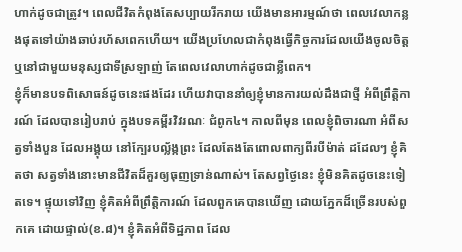ហាក់ដូចជាត្រូវ។ ពេលជីវិតកំពុងតែសប្បាយរីករាយ យើងមានអារម្មណ៍ថា ពេលវេលាកន្លងផុតទៅយ៉ាងឆាប់រហ័សពេកហើយ។ យើងប្រហែលជាកំពុងធ្វើកិច្ចការដែលយើងចូលចិត្ត ឬនៅជាមួយមនុស្សជាទីស្រឡាញ់ តែពេលវេលាហាក់ដូចជាខ្លីពេក។
ខ្ញុំក៏មានបទពិសោធន៍ដូចនេះផងដែរ ហើយវាបាននាំឲ្យខ្ញុំមានការយល់ដឹងជាថ្មី អំពីព្រឹត្តិការណ៍ ដែលបានរៀបរាប់ ក្នុងបទគម្ពីរវិវរណៈ ជំពូក៤។ កាលពីមុន ពេលខ្ញុំពិចារណា អំពីសត្វទាំងបួន ដែលអង្គុយ នៅក្បែរបល្ល័ង្កព្រះ ដែលតែងតែពោលពាក្យពីរបីម៉ាត់ ដដែលៗ ខ្ញុំគិតថា សត្វទាំងនោះមានជីវិតដ៏គួរឲ្យធុញទ្រាន់ណាស់។ តែសព្វថ្ងៃនេះ ខ្ញុំមិនគិតដូចនេះទៀតទេ។ ផ្ទុយទៅវិញ ខ្ញុំគិតអំពីព្រឹត្តិការណ៍ ដែលពួកគេបានឃើញ ដោយភ្នែកដ៏ច្រើនរបស់ពួកគេ ដោយផ្ទាល់(ខ.៨)។ ខ្ញុំគិតអំពីទិដ្ឋភាព ដែល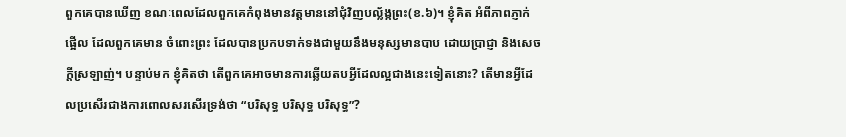ពួកគេបានឃើញ ខណៈពេលដែលពួកគេកំពុងមានវត្តមាននៅជុំវិញបល្ល័ង្កព្រះ(ខ.៦)។ ខ្ញុំគិត អំពីភាពភ្ញាក់ផ្អើល ដែលពួកគេមាន ចំពោះព្រះ ដែលបានប្រកបទាក់ទងជាមួយនឹងមនុស្សមានបាប ដោយប្រាជ្ញា និងសេចក្តីស្រឡាញ់។ បន្ទាប់មក ខ្ញុំគិតថា តើពួកគេអាចមានការឆ្លើយតបអ្វីដែលល្អជាងនេះទៀតនោះ? តើមានអ្វីដែលប្រសើរជាងការពោលសរសើរទ្រង់ថា “បរិសុទ្ធ បរិសុទ្ធ បរិសុទ្ធ”?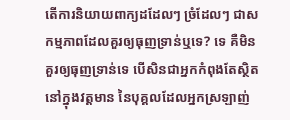តើការនិយាយពាក្យដដែលៗ ច្រំដែលៗ ជាសកម្មភាពដែលគួរឲ្យធុញទ្រាន់ឬទេ? ទេ គឺមិនគួរឲ្យធុញទ្រាន់ទេ បើសិនជាអ្នកកំពុងតែស្ថិតនៅក្នុងវត្តមាន នៃបុគ្គលដែលអ្នកស្រឡាញ់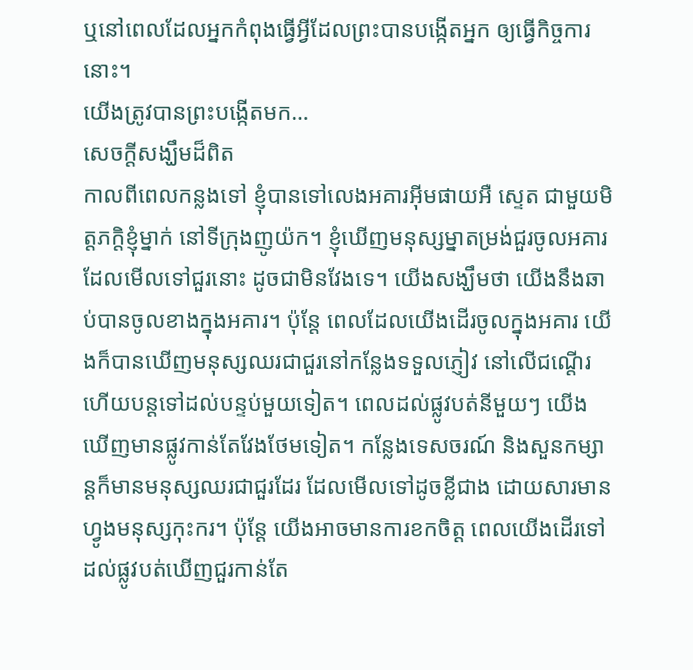ឬនៅពេលដែលអ្នកកំពុងធ្វើអ្វីដែលព្រះបានបង្កើតអ្នក ឲ្យធ្វើកិច្ចការនោះ។
យើងត្រូវបានព្រះបង្កើតមក…
សេចក្តីសង្ឃឹមដ៏ពិត
កាលពីពេលកន្លងទៅ ខ្ញុំបានទៅលេងអគារអ៊ីមផាយអឺ ស្ទេត ជាមួយមិត្តភក្តិខ្ញុំម្នាក់ នៅទីក្រុងញូយ៉ក។ ខ្ញុំឃើញមនុស្សម្នាតម្រង់ជួរចូលអគារ ដែលមើលទៅជួរនោះ ដូចជាមិនវែងទេ។ យើងសង្ឃឹមថា យើងនឹងឆាប់បានចូលខាងក្នុងអគារ។ ប៉ុន្តែ ពេលដែលយើងដើរចូលក្នុងអគារ យើងក៏បានឃើញមនុស្សឈរជាជួរនៅកន្លែងទទួលភ្ញៀវ នៅលើជណ្តើរ ហើយបន្តទៅដល់បន្ទប់មួយទៀត។ ពេលដល់ផ្លូវបត់នីមួយៗ យើងឃើញមានផ្លូវកាន់តែវែងថែមទៀត។ កន្លែងទេសចរណ៍ និងសួនកម្សាន្តក៏មានមនុស្សឈរជាជួរដែរ ដែលមើលទៅដូចខ្លីជាង ដោយសារមានហ្វូងមនុស្សកុះករ។ ប៉ុន្តែ យើងអាចមានការខកចិត្ត ពេលយើងដើរទៅដល់ផ្លូវបត់ឃើញជួរកាន់តែ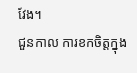វែង។
ជួនកាល ការខកចិត្តក្នុង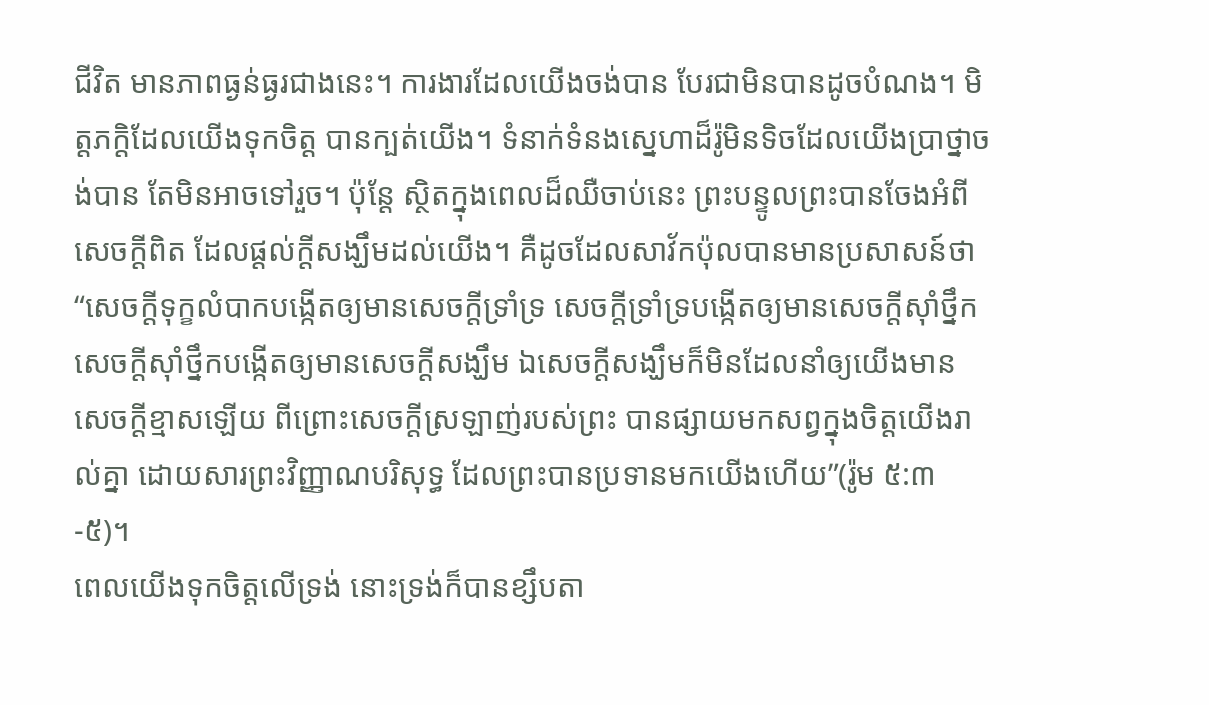ជីវិត មានភាពធ្ងន់ធ្ងរជាងនេះ។ ការងារដែលយើងចង់បាន បែរជាមិនបានដូចបំណង។ មិត្តភក្តិដែលយើងទុកចិត្ត បានក្បត់យើង។ ទំនាក់ទំនងស្នេហាដ៏រ៉ូមិនទិចដែលយើងប្រាថ្នាចង់បាន តែមិនអាចទៅរួច។ ប៉ុន្តែ ស្ថិតក្នុងពេលដ៏ឈឺចាប់នេះ ព្រះបន្ទូលព្រះបានចែងអំពីសេចក្តីពិត ដែលផ្តល់ក្តីសង្ឃឹមដល់យើង។ គឺដូចដែលសាវ័កប៉ុលបានមានប្រសាសន៍ថា “សេចក្តីទុក្ខលំបាកបង្កើតឲ្យមានសេចក្តីទ្រាំទ្រ សេចក្តីទ្រាំទ្របង្កើតឲ្យមានសេចក្តីស៊ាំថ្នឹក សេចក្តីស៊ាំថ្នឹកបង្កើតឲ្យមានសេចក្តីសង្ឃឹម ឯសេចក្តីសង្ឃឹមក៏មិនដែលនាំឲ្យយើងមានសេចក្តីខ្មាសឡើយ ពីព្រោះសេចក្តីស្រឡាញ់របស់ព្រះ បានផ្សាយមកសព្វក្នុងចិត្តយើងរាល់គ្នា ដោយសារព្រះវិញ្ញាណបរិសុទ្ធ ដែលព្រះបានប្រទានមកយើងហើយ”(រ៉ូម ៥:៣-៥)។
ពេលយើងទុកចិត្តលើទ្រង់ នោះទ្រង់ក៏បានខ្សឹបតា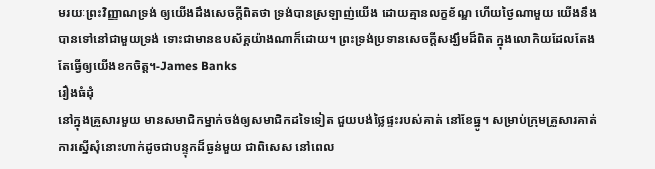មរយៈព្រះវិញ្ញាណទ្រង់ ឲ្យយើងដឹងសេចក្តីពិតថា ទ្រង់បានស្រឡាញ់យើង ដោយគ្មានលក្ខខ័ណ្ឌ ហើយថ្ងៃណាមួយ យើងនឹងបានទៅនៅជាមួយទ្រង់ ទោះជាមានឧបស័គ្គយ៉ាងណាក៏ដោយ។ ព្រះទ្រង់ប្រទានសេចក្តីសង្ឃឹមដ៏ពិត ក្នុងលោកិយដែលតែងតែធ្វើឲ្យយើងខកចិត្ត។-James Banks
រឿងធំដុំ
នៅក្នុងគ្រួសារមួយ មានសមាជិកម្នាក់ចង់ឲ្យសមាជិកដទៃទៀត ជួយបង់ថ្លៃផ្ទះរបស់គាត់ នៅខែធ្នូ។ សម្រាប់ក្រុមគ្រួសារគាត់ ការស្នើសុំនោះហាក់ដូចជាបន្ទុកដ៏ធ្ងន់មួយ ជាពិសេស នៅពេល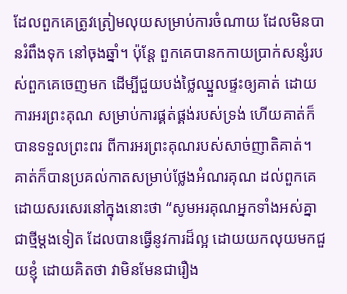ដែលពួកគេត្រូវត្រៀមលុយសម្រាប់ការចំណាយ ដែលមិនបានរំពឹងទុក នៅចុងឆ្នាំ។ ប៉ុន្តែ ពួកគេបានកកាយប្រាក់សន្សំរបស់ពួកគេចេញមក ដើម្បីជួយបង់ថ្លៃឈ្នួលផ្ទះឲ្យគាត់ ដោយការអរព្រះគុណ សម្រាប់ការផ្គត់ផ្គង់របស់ទ្រង់ ហើយគាត់ក៏បានទទួលព្រះពរ ពីការអរព្រះគុណរបស់សាច់ញាតិគាត់។
គាត់ក៏បានប្រគល់កាតសម្រាប់ថ្លែងអំណរគុណ ដល់ពួកគេ ដោយសរសេរនៅក្នុងនោះថា “សូមអរគុណអ្នកទាំងអស់គ្នា ជាថ្មីម្តងទៀត ដែលបានធ្វើនូវការដ៏ល្អ ដោយយកលុយមកជួយខ្ញុំ ដោយគិតថា វាមិនមែនជារឿង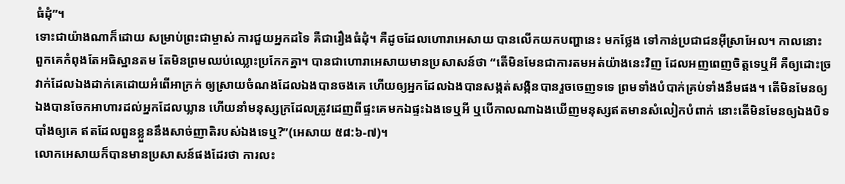ធំដុំ”។
ទោះជាយ៉ាងណាក៏ដោយ សម្រាប់ព្រះជាម្ចាស់ ការជួយអ្នកដទៃ គឺជារឿងធំដុំ។ គឺដូចដែលហោរាអេសាយ បានលើកយកបញ្ហានេះ មកថ្លែង ទៅកាន់ប្រជាជនអ៊ីស្រាអែល។ កាលនោះ ពួកគេកំពុងតែអធិស្ឋានតម តែមិនព្រមឈប់ឈ្លោះប្រកែកគ្នា។ បានជាហោរាអេសាយមានប្រសាសន៍ថា “តើមិនមែនជាការតមអត់យ៉ាងនេះវិញ ដែលអញពេញចិត្តទេឬអី គឺឲ្យដោះច្រវាក់ដែលឯងដាក់គេដោយអំពើអាក្រក់ ឲ្យស្រាយចំណងដែលឯងបានចងគេ ហើយឲ្យអ្នកដែលឯងបានសង្កត់សង្កិនបានរួចចេញទទេ ព្រមទាំងបំបាក់គ្រប់ទាំងនឹមផង។ តើមិនមែនឲ្យឯងបានចែកអាហារដល់អ្នកដែលឃ្លាន ហើយនាំមនុស្សក្រដែលត្រូវដេញពីផ្ទះគេមកឯផ្ទះឯងទេឬអី ឬបើកាលណាឯងឃើញមនុស្សឥតមានសំលៀកបំពាក់ នោះតើមិនមែនឲ្យឯងបិទបាំងឲ្យគេ ឥតដែលពួនខ្លួននឹងសាច់ញាតិរបស់ឯងទេឬ?”(អេសាយ ៥៨:៦-៧)។
លោកអេសាយក៏បានមានប្រសាសន៍ផងដែរថា ការលះ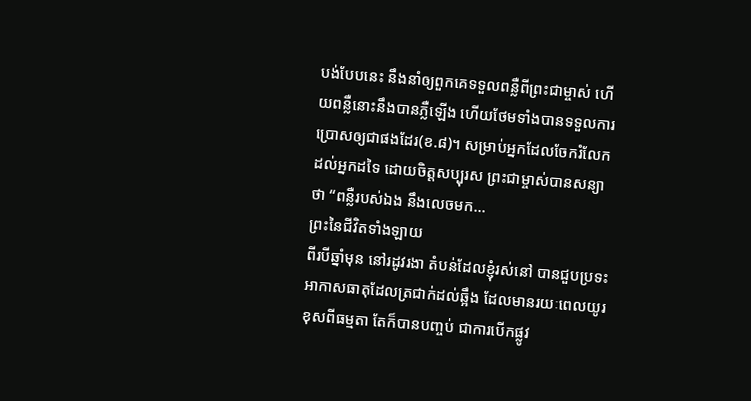បង់បែបនេះ នឹងនាំឲ្យពួកគេទទួលពន្លឺពីព្រះជាម្ចាស់ ហើយពន្លឺនោះនឹងបានភ្លឺឡើង ហើយថែមទាំងបានទទួលការប្រោសឲ្យជាផងដែរ(ខ.៨)។ សម្រាប់អ្នកដែលចែករំលែកដល់អ្នកដទៃ ដោយចិត្តសប្បុរស ព្រះជាម្ចាស់បានសន្យាថា “ពន្លឺរបស់ឯង នឹងលេចមក…
ព្រះនៃជីវិតទាំងឡាយ
ពីរបីឆ្នាំមុន នៅរដូវរងា តំបន់ដែលខ្ញុំរស់នៅ បានជួបប្រទះអាកាសធាតុដែលត្រជាក់ដល់ឆ្អឹង ដែលមានរយៈពេលយូរខុសពីធម្មតា តែក៏បានបញ្ចប់ ជាការបើកផ្លូវ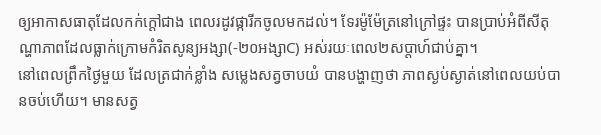ឲ្យអាកាសធាតុដែលកក់ក្តៅជាង ពេលរដូវផ្ការីកចូលមកដល់។ ទែរម៉ូម៉ែត្រនៅក្រៅផ្ទះ បានប្រាប់អំពីសីតុណ្ហាភាពដែលធ្លាក់ក្រោមកំរិតសូន្យអង្សា(-២០អង្សាC) អស់រយៈពេល២សប្តាហ៍ជាប់គ្នា។
នៅពេលព្រឹកថ្ងៃមួយ ដែលត្រជាក់ខ្លាំង សម្លេងសត្វចាបយំ បានបង្ហាញថា ភាពស្ងប់ស្ងាត់នៅពេលយប់បានចប់ហើយ។ មានសត្វ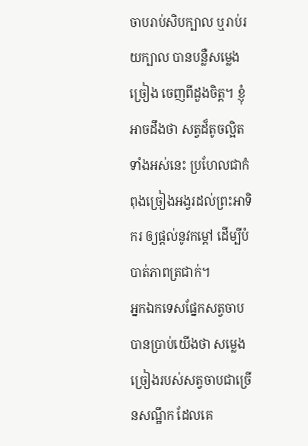ចាបរាប់សិបក្បាល ឬរាប់រយក្បាល បានបន្លឺសម្លេងច្រៀង ចេញពីដួងចិត្ត។ ខ្ញុំអាចដឹងថា សត្វដ៏តូចល្អិតទាំងអស់នេះ ប្រហែលជាកំពុងច្រៀងអង្វរដល់ព្រះអាទិករ ឲ្យផ្តល់នូវកម្តៅ ដើម្បីបំបាត់ភាពត្រជាក់។
អ្នកឯកទេសផ្នែកសត្វចាប បានប្រាប់យើងថា សម្លេងច្រៀងរបស់សត្វចាបជាច្រើនសណ្ឋឹក ដែលគេ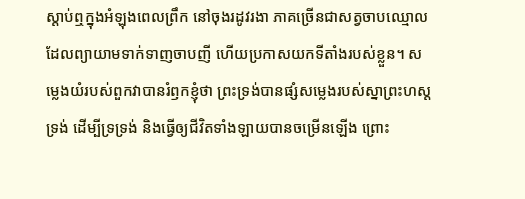ស្តាប់ឮក្នុងអំឡុងពេលព្រឹក នៅចុងរដូវរងា ភាគច្រើនជាសត្វចាបឈ្មោល ដែលព្យាយាមទាក់ទាញចាបញី ហើយប្រកាសយកទីតាំងរបស់ខ្លួន។ សម្លេងយំរបស់ពួកវាបានរំឭកខ្ញុំថា ព្រះទ្រង់បានផ្សំសម្លេងរបស់ស្នាព្រះហស្តទ្រង់ ដើម្បីទ្រទ្រង់ និងធ្វើឲ្យជីវិតទាំងឡាយបានចម្រើនឡើង ព្រោះ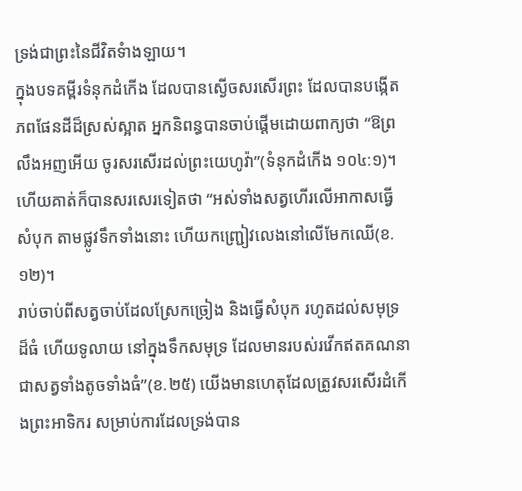ទ្រង់ជាព្រះនៃជីវិតទំាងឡាយ។
ក្នុងបទគម្ពីរទំនុកដំកើង ដែលបានស្ងើចសរសើរព្រះ ដែលបានបង្កើតភពផែនដីដ៏ស្រស់ស្អាត អ្នកនិពន្ធបានចាប់ផ្តើមដោយពាក្យថា “ឱព្រលឹងអញអើយ ចូរសរសើរដល់ព្រះយេហូវ៉ា”(ទំនុកដំកើង ១០៤:១)។ ហើយគាត់ក៏បានសរសេរទៀតថា “អស់ទាំងសត្វហើរលើអាកាសធ្វើសំបុក តាមផ្លូវទឹកទាំងនោះ ហើយកញ្ជ្រៀវលេងនៅលើមែកឈើ(ខ.១២)។
រាប់ចាប់ពីសត្វចាប់ដែលស្រែកច្រៀង និងធ្វើសំបុក រហូតដល់សមុទ្រដ៏ធំ ហើយទូលាយ នៅក្នុងទឹកសមុទ្រ ដែលមានរបស់រវើកឥតគណនា ជាសត្វទាំងតូចទាំងធំ”(ខ.២៥) យើងមានហេតុដែលត្រូវសរសើរដំកើងព្រះអាទិករ សម្រាប់ការដែលទ្រង់បាន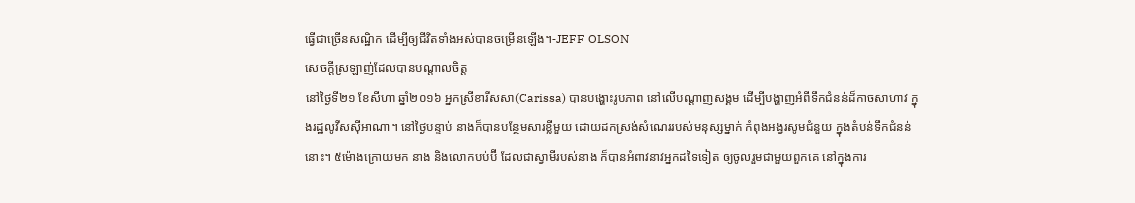ធ្វើជាច្រើនសណ្ឋិក ដើម្បីឲ្យជីវិតទាំងអស់បានចម្រើនឡើង។-JEFF OLSON
សេចក្តីស្រឡាញ់ដែលបានបណ្តាលចិត្ត
នៅថ្ងៃទី២១ ខែសីហា ឆ្នាំ២០១៦ អ្នកស្រីខារីសសា(Carissa) បានបង្ហោះរូបភាព នៅលើបណ្តាញសង្គម ដើម្បីបង្ហាញអំពីទឹកជំនន់ដ៏កាចសាហាវ ក្នុងរដ្ឋលូវីសស៊ីអាណា។ នៅថ្ងៃបន្ទាប់ នាងក៏បានបន្ថែមសារខ្លីមួយ ដោយដកស្រង់សំណេររបស់មនុស្សម្នាក់ កំពុងអង្វរសូមជំនួយ ក្នុងតំបន់ទឹកជំនន់នោះ។ ៥ម៉ោងក្រោយមក នាង និងលោកបប់ប៊ី ដែលជាស្វាមីរបស់នាង ក៏បានអំពាវនាវអ្នកដទៃទៀត ឲ្យចូលរួមជាមួយពួកគេ នៅក្នុងការ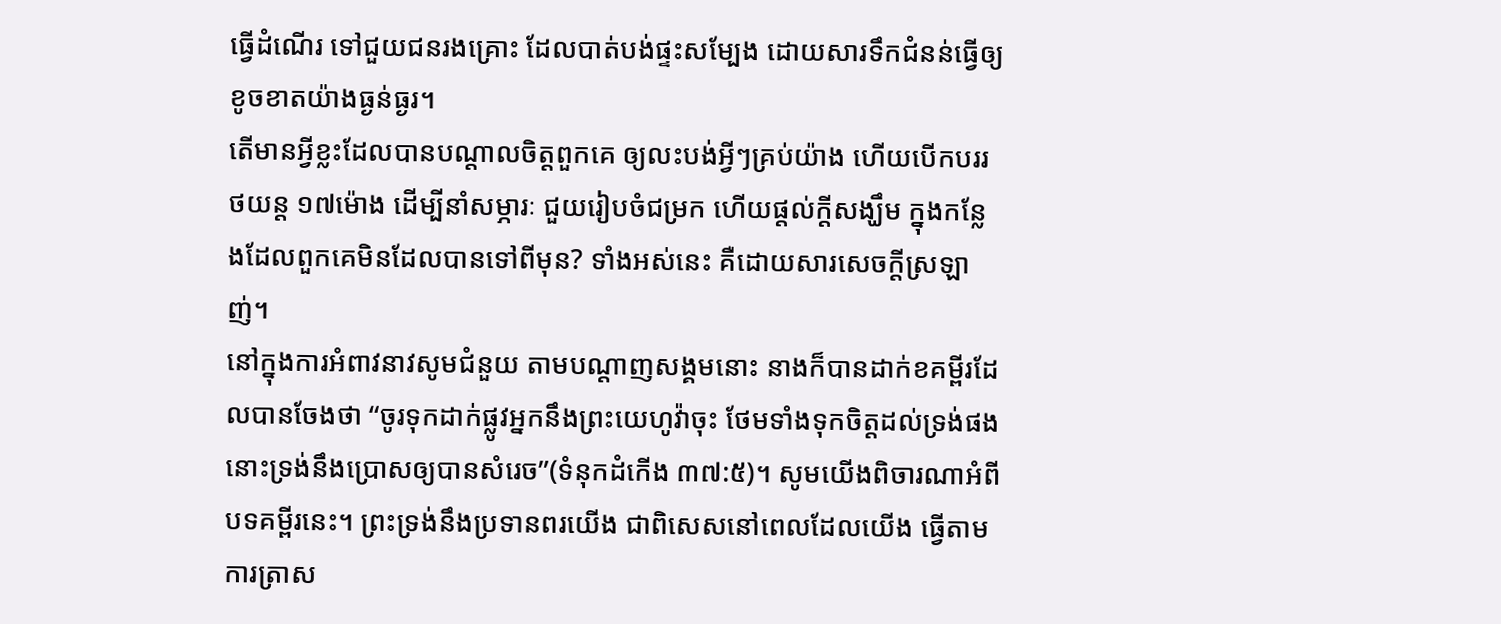ធ្វើដំណើរ ទៅជួយជនរងគ្រោះ ដែលបាត់បង់ផ្ទះសម្បែង ដោយសារទឹកជំនន់ធ្វើឲ្យខូចខាតយ៉ាងធ្ងន់ធ្ងរ។
តើមានអ្វីខ្លះដែលបានបណ្តាលចិត្តពួកគេ ឲ្យលះបង់អ្វីៗគ្រប់យ៉ាង ហើយបើកបររថយន្ត ១៧ម៉ោង ដើម្បីនាំសម្ភារៈ ជួយរៀបចំជម្រក ហើយផ្តល់ក្តីសង្ឃឹម ក្នុងកន្លែងដែលពួកគេមិនដែលបានទៅពីមុន? ទាំងអស់នេះ គឺដោយសារសេចក្តីស្រឡាញ់។
នៅក្នុងការអំពាវនាវសូមជំនួយ តាមបណ្តាញសង្គមនោះ នាងក៏បានដាក់ខគម្ពីរដែលបានចែងថា “ចូរទុកដាក់ផ្លូវអ្នកនឹងព្រះយេហូវ៉ាចុះ ថែមទាំងទុកចិត្តដល់ទ្រង់ផង នោះទ្រង់នឹងប្រោសឲ្យបានសំរេច”(ទំនុកដំកើង ៣៧:៥)។ សូមយើងពិចារណាអំពីបទគម្ពីរនេះ។ ព្រះទ្រង់នឹងប្រទានពរយើង ជាពិសេសនៅពេលដែលយើង ធ្វើតាមការត្រាស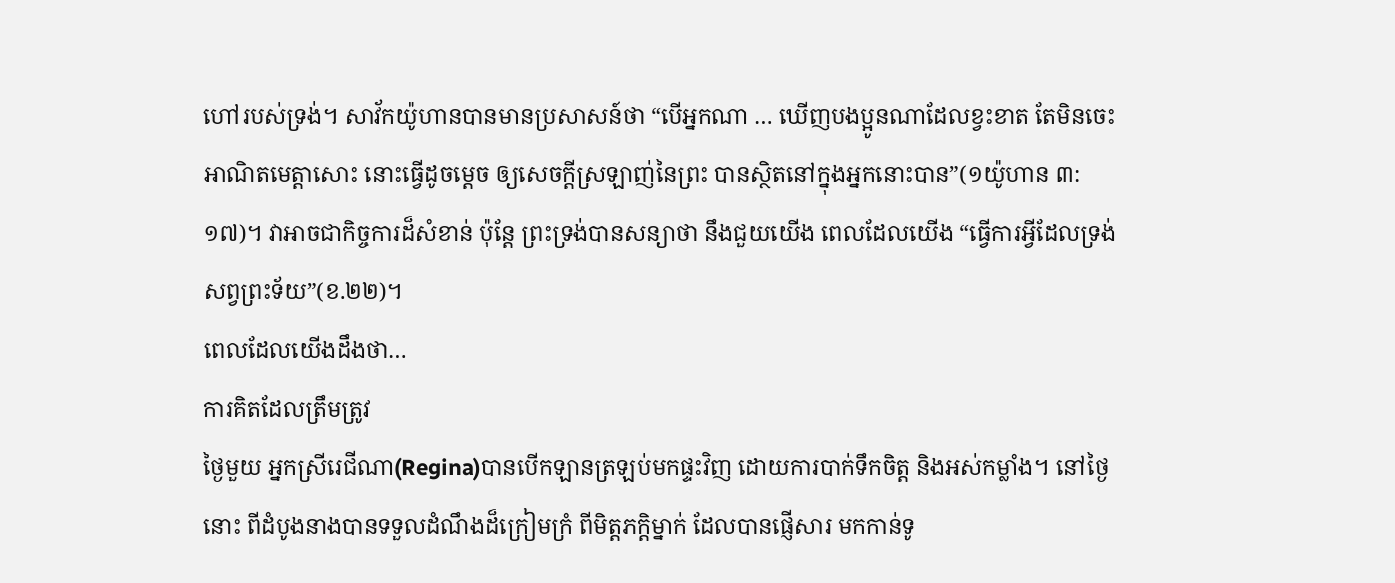ហៅរបស់ទ្រង់។ សាវ័កយ៉ូហានបានមានប្រសាសន៍ថា “បើអ្នកណា … ឃើញបងប្អូនណាដែលខ្វះខាត តែមិនចេះអាណិតមេត្តាសោះ នោះធ្វើដូចម្តេច ឲ្យសេចក្តីស្រឡាញ់នៃព្រះ បានស្ថិតនៅក្នុងអ្នកនោះបាន”(១យ៉ូហាន ៣:១៧)។ វាអាចជាកិច្ចការដ៏សំខាន់ ប៉ុន្តែ ព្រះទ្រង់បានសន្យាថា នឹងជួយយើង ពេលដែលយើង “ធ្វើការអ្វីដែលទ្រង់សព្វព្រះទ័យ”(ខ.២២)។
ពេលដែលយើងដឹងថា…
ការគិតដែលត្រឹមត្រូវ
ថ្ងៃមួយ អ្នកស្រីរេជីណា(Regina)បានបើកឡានត្រឡប់មកផ្ទះវិញ ដោយការបាក់ទឹកចិត្ត និងអស់កម្លាំង។ នៅថ្ងៃនោះ ពីដំបូងនាងបានទទួលដំណឹងដ៏ក្រៀមក្រំ ពីមិត្តភក្តិម្នាក់ ដែលបានផ្ញើសារ មកកាន់ទូ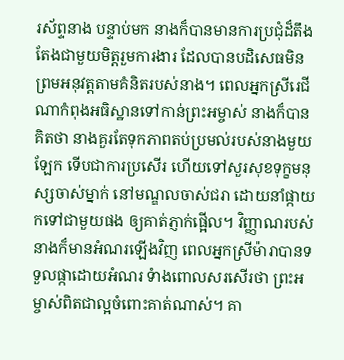រស័ព្ទនាង បន្ទាប់មក នាងក៏បានមានការប្រជុំដ៏តឹងតែងជាមួយមិត្តរួមការងារ ដែលបានបដិសេធមិនព្រមអនុវត្តតាមគំនិតរបស់នាង។ ពេលអ្នកស្រីរេជីណាកំពុងអធិស្ឋានទៅកាន់ព្រះអម្ចាស់ នាងក៏បានគិតថា នាងគួរតែទុកភាពតប់ប្រមល់របស់នាងមួយឡែក ទើបជាការប្រសើរ ហើយទៅសួរសុខទុក្ខមនុស្សចាស់ម្នាក់ នៅមណ្ឌលចាស់ជរា ដោយនាំផ្កាយកទៅជាមួយផង ឲ្យគាត់ភ្ញាក់ផ្អើល។ វិញ្ញាណរបស់នាងក៏មានអំណរឡើងវិញ ពេលអ្នកស្រីម៉ារាបានទទួលផ្កាដោយអំណរ ទំាងពោលសរសើរថា ព្រះអម្ចាស់ពិតជាល្អចំពោះគាត់ណាស់។ គា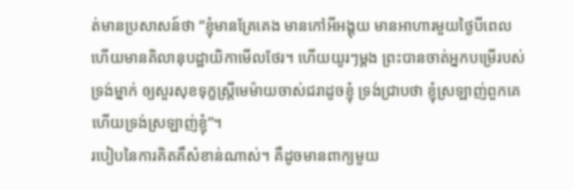ត់មានប្រសាសន៍ថា “ខ្ញុំមានគ្រែគេង មានកៅអីអង្គុយ មានអាហារមួយថ្ងៃបីពេល ហើយមានគិលានុបដ្ឋាយិកាមើលថែរ។ ហើយយូរៗម្តង ព្រះបានចាត់អ្នកបម្រើរបស់ទ្រង់ម្នាក់ ឲ្យសួរសុខទុក្ខស្រ្តីមេម៉ាយចាស់ជរាដូចខ្ញុំ ទ្រង់ជ្រាបថា ខ្ញុំស្រឡាញ់ពួកគេ ហើយទ្រង់ស្រឡាញ់ខ្ញុំ”។
របៀបនៃការគិតគឺសំខាន់ណាស់។ គឺដូចមានពាក្យមួយ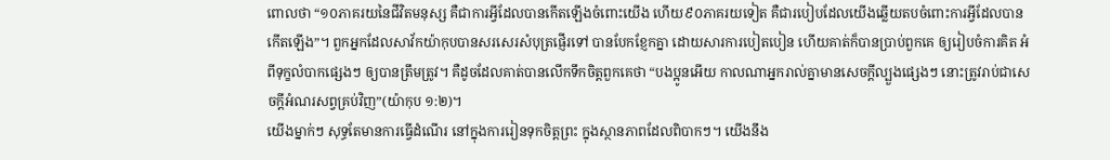ពោលថា “១០ភាគរយនៃជីវិតមនុស្ស គឺជាការអ្វីដែលបានកើតឡើងចំពោះយើង ហើយ៩០ភាគរយទៀត គឺជារបៀបដែលយើងឆ្លើយតបចំពោះការអ្វីដែលបានកើតឡើង”។ ពួកអ្នកដែលសាវ័កយ៉ាកុបបានសរសេរសំបុត្រផ្ញើរទៅ បានបែកខ្ញែកគ្នា ដោយសារការបៀតបៀន ហើយគាត់ក៏បានប្រាប់ពួកគេ ឲ្យរៀបចំការគិត អំពីទុក្ខលំបាកផ្សេងៗ ឲ្យបានត្រឹមត្រូវ។ គឺដូចដែលគាត់បានលើកទឹកចិត្តពួកគេថា “បងប្អូនអើយ កាលណាអ្នករាល់គ្នាមានសេចក្តីល្បួងផ្សេងៗ នោះត្រូវរាប់ជាសេចក្តីអំណរសព្វគ្រប់វិញ”(យ៉ាកុប ១:២)។
យើងម្នាក់ៗ សុទ្ធតែមានការធ្វើដំណើរ នៅក្នុងការរៀនទុកចិត្តព្រះ ក្នុងស្ថានភាពដែលពិបាកៗ។ យើងនឹង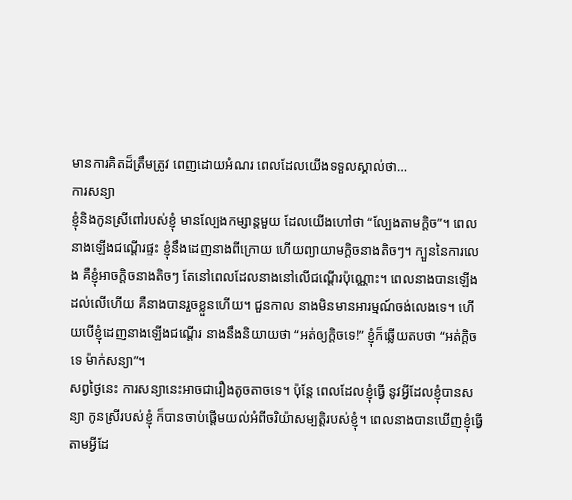មានការគិតដ៏ត្រឹមត្រូវ ពេញដោយអំណរ ពេលដែលយើងទទួលស្គាល់ថា…
ការសន្យា
ខ្ញុំនិងកូនស្រីពៅរបស់ខ្ញុំ មានល្បែងកម្សាន្តមួយ ដែលយើងហៅថា “ល្បែងតាមក្តិច”។ ពេលនាងឡើងជណ្តើរផ្ទះ ខ្ញុំនឹងដេញនាងពីក្រោយ ហើយព្យាយាមក្តិចនាងតិចៗ។ ក្បួននៃការលេង គឺខ្ញុំអាចក្តិចនាងតិចៗ តែនៅពេលដែលនាងនៅលើជណ្តើរប៉ុណ្ណោះ។ ពេលនាងបានឡើងដល់លើហើយ គឺនាងបានរួចខ្លួនហើយ។ ជួនកាល នាងមិនមានអារម្មណ៍ចង់លេងទេ។ ហើយបើខ្ញុំដេញនាងឡើងជណ្តើរ នាងនឹងនិយាយថា “អត់ឲ្យក្តិចទេ!” ខ្ញុំក៏ឆ្លើយតបថា “អត់ក្តិចទេ ម៉ាក់សន្យា”។
សព្វថ្ងៃនេះ ការសន្យានេះអាចជារឿងតូចតាចទេ។ ប៉ុន្តែ ពេលដែលខ្ញុំធ្វើ នូវអ្វីដែលខ្ញុំបានសន្យា កូនស្រីរបស់ខ្ញុំ ក៏បានចាប់ផ្តើមយល់អំពីចរិយ៉ាសម្បត្តិរបស់ខ្ញុំ។ ពេលនាងបានឃើញខ្ញុំធ្វើ តាមអ្វីដែ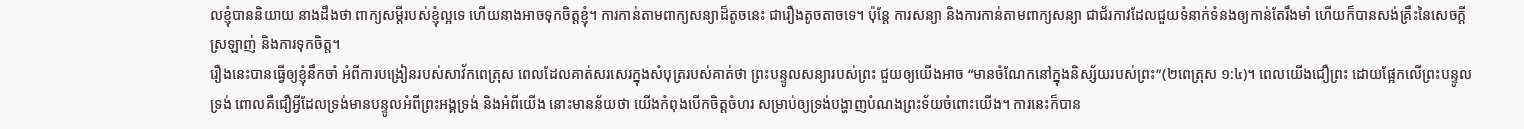លខ្ញុំបាននិយាយ នាងដឹងថា ពាក្យសម្តីរបស់ខ្ញុំល្អទេ ហើយនាងអាចទុកចិត្តខ្ញុំ។ ការកាន់តាមពាក្យសន្យាដ៏តូចនេះ ជារឿងតូចតាចទេ។ ប៉ុន្តែ ការសន្យា និងការកាន់តាមពាក្យសន្យា ជាជ័រកាវដែលជួយទំនាក់ទំនងឲ្យកាន់តែរឹងមាំ ហើយក៏បានសង់គ្រឹះនៃសេចក្តីស្រឡាញ់ និងការទុកចិត្ត។
រឿងនេះបានធ្វើឲ្យខ្ញុំនឹកចាំ អំពីការបង្រៀនរបស់សាវ័កពេត្រុស ពេលដែលគាត់សរសេរក្នុងសំបុត្ររបស់គាត់ថា ព្រះបន្ទូលសន្យារបស់ព្រះ ជួយឲ្យយើងអាច “មានចំណែកនៅក្នុងនិស្ស័យរបស់ព្រះ”(២ពេត្រុស ១:៤)។ ពេលយើងជឿព្រះ ដោយផ្អែកលើព្រះបន្ទូលទ្រង់ ពោលគឺជឿអ្វីដែលទ្រង់មានបន្ទូលអំពីព្រះអង្គទ្រង់ និងអំពីយើង នោះមានន័យថា យើងកំពុងបើកចិត្តចំហរ សម្រាប់ឲ្យទ្រង់បង្ហាញបំណងព្រះទ័យចំពោះយើង។ ការនេះក៏បាន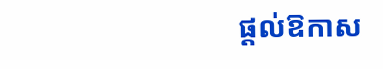ផ្តល់ឱកាស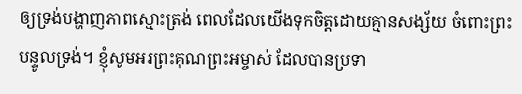ឲ្យទ្រង់បង្ហាញភាពស្មោះត្រង់ ពេលដែលយើងទុកចិត្តដោយគ្មានសង្ស័យ ចំពោះព្រះបន្ទូលទ្រង់។ ខ្ញុំសូមអរព្រះគុណព្រះអម្ចាស់ ដែលបានប្រទា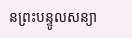នព្រះបន្ទូលសន្យា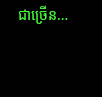ជាច្រើន…